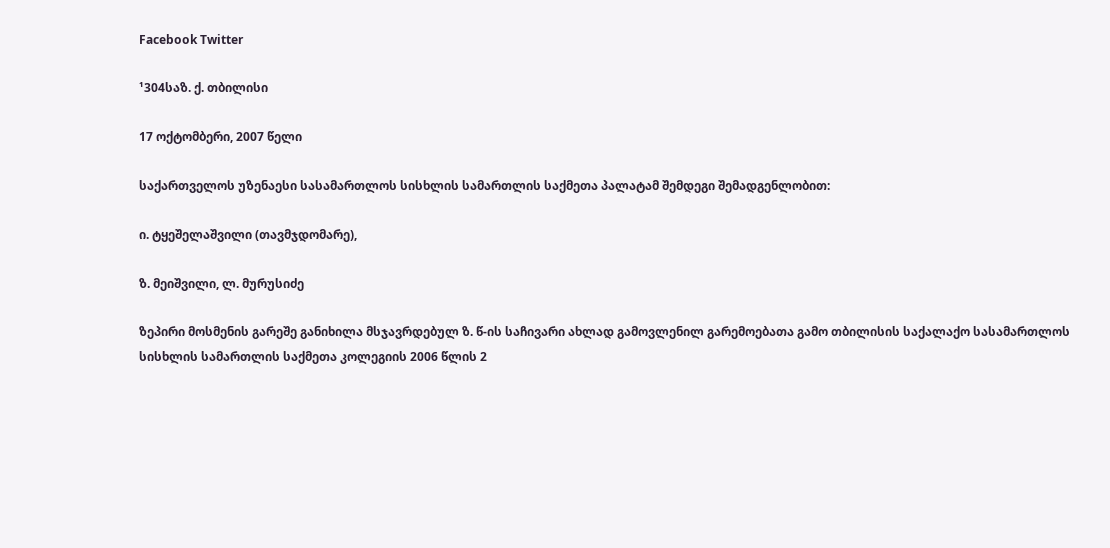Facebook Twitter

¹304საზ. ქ. თბილისი

17 ოქტომბერი, 2007 წელი

საქართველოს უზენაესი სასამართლოს სისხლის სამართლის საქმეთა პალატამ შემდეგი შემადგენლობით:

ი. ტყეშელაშვილი (თავმჯდომარე),

ზ. მეიშვილი, ლ. მურუსიძე

ზეპირი მოსმენის გარეშე განიხილა მსჯავრდებულ ზ. წ-ის საჩივარი ახლად გამოვლენილ გარემოებათა გამო თბილისის საქალაქო სასამართლოს სისხლის სამართლის საქმეთა კოლეგიის 2006 წლის 2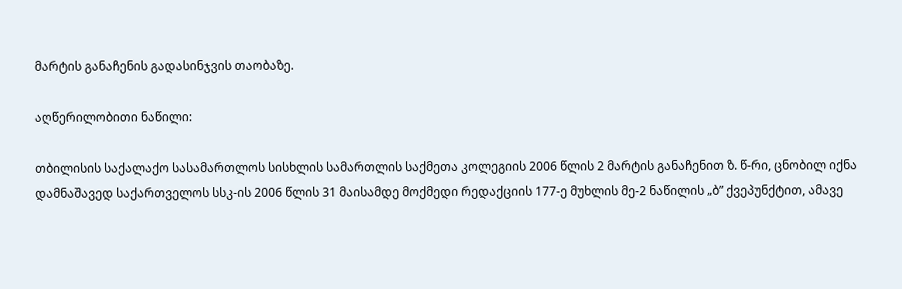მარტის განაჩენის გადასინჯვის თაობაზე.

აღწერილობითი ნაწილი:

თბილისის საქალაქო სასამართლოს სისხლის სამართლის საქმეთა კოლეგიის 2006 წლის 2 მარტის განაჩენით ზ. წ-რი, ცნობილ იქნა დამნაშავედ საქართველოს სსკ-ის 2006 წლის 31 მაისამდე მოქმედი რედაქციის 177-ე მუხლის მე-2 ნაწილის „ბ” ქვეპუნქტით, ამავე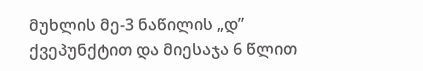მუხლის მე-3 ნაწილის „დ” ქვეპუნქტით და მიესაჯა 6 წლით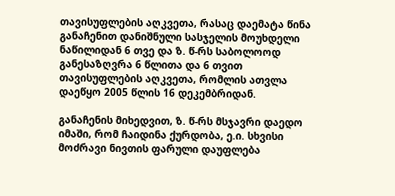თავისუფლების აღკვეთა, რასაც დაემატა წინა განაჩენით დანიშნული სასჯელის მოუხდელი ნაწილიდან 6 თვე და ზ. წ-რს საბოლოოდ განესაზღვრა 6 წლითა და 6 თვით თავისუფლების აღკვეთა, რომლის ათვლა დაეწყო 2005 წლის 16 დეკემბრიდან.

განაჩენის მიხედვით, ზ. წ-რს მსჯავრი დაედო იმაში, რომ ჩაიდინა ქურდობა, ე.ი. სხვისი მოძრავი ნივთის ფარული დაუფლება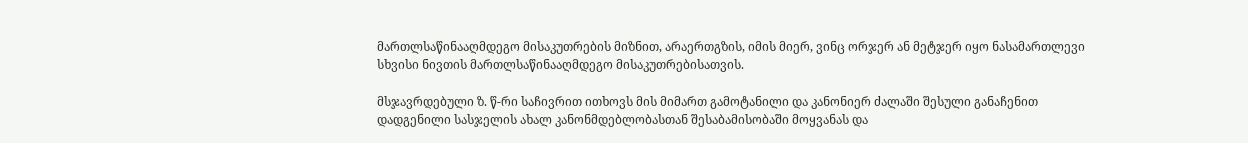მართლსაწინააღმდეგო მისაკუთრების მიზნით, არაერთგზის, იმის მიერ, ვინც ორჯერ ან მეტჯერ იყო ნასამართლევი სხვისი ნივთის მართლსაწინააღმდეგო მისაკუთრებისათვის.

მსჯავრდებული ზ. წ-რი საჩივრით ითხოვს მის მიმართ გამოტანილი და კანონიერ ძალაში შესული განაჩენით დადგენილი სასჯელის ახალ კანონმდებლობასთან შესაბამისობაში მოყვანას და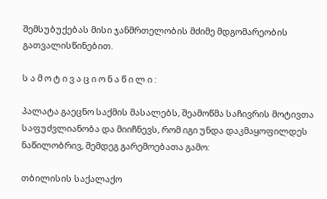შემსუბუქებას მისი ჯანმრთელობის მძიმე მდგომარეობის გათვალისწინებით.

ს ა მ ო ტ ი ვ ა ც ი ო ნ ა წ ი ლ ი :

პალატა გაეცნო საქმის მასალებს, შეამოწმა საჩივრის მოტივთა საფუძვლიანობა და მიიჩნევს, რომ იგი უნდა დაკმაყოფილდეს ნაწილობრივ, შემდეგ გარემოებათა გამო:

თბილისის საქალაქო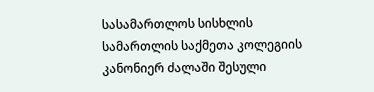სასამართლოს სისხლის სამართლის საქმეთა კოლეგიის კანონიერ ძალაში შესული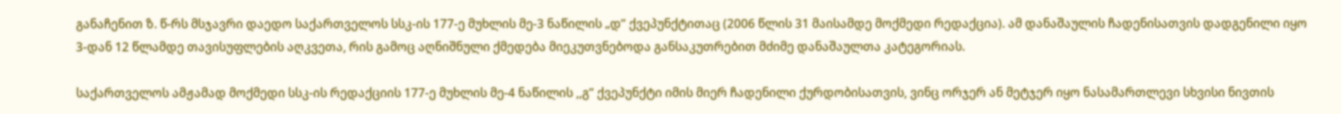განაჩენით ზ. წ-რს მსჯავრი დაედო საქართველოს სსკ-ის 177-ე მუხლის მე-3 ნაწილის „დ” ქვეპუნქტითაც (2006 წლის 31 მაისამდე მოქმედი რედაქცია). ამ დანაშაულის ჩადენისათვის დადგენილი იყო 3-დან 12 წლამდე თავისუფლების აღკვეთა, რის გამოც აღნიშნული ქმედება მიეკუთვნებოდა განსაკუთრებით მძიმე დანაშაულთა კატეგორიას.

საქართველოს ამჟამად მოქმედი სსკ-ის რედაქციის 177-ე მუხლის მე-4 ნაწილის ,,გ” ქვეპუნქტი იმის მიერ ჩადენილი ქურდობისათვის, ვინც ორჯერ ან მეტჯერ იყო ნასამართლევი სხვისი ნივთის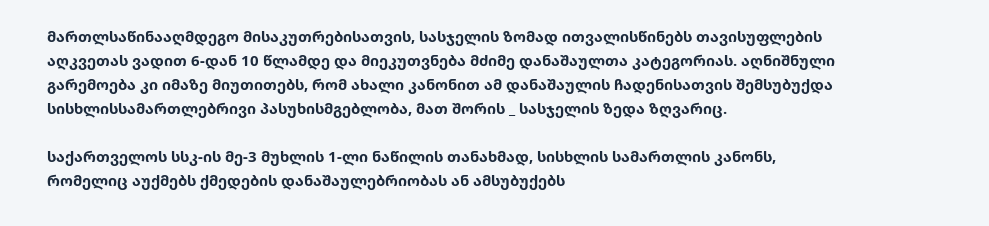მართლსაწინააღმდეგო მისაკუთრებისათვის, სასჯელის ზომად ითვალისწინებს თავისუფლების აღკვეთას ვადით 6-დან 10 წლამდე და მიეკუთვნება მძიმე დანაშაულთა კატეგორიას. აღნიშნული გარემოება კი იმაზე მიუთითებს, რომ ახალი კანონით ამ დანაშაულის ჩადენისათვის შემსუბუქდა სისხლისსამართლებრივი პასუხისმგებლობა, მათ შორის _ სასჯელის ზედა ზღვარიც.

საქართველოს სსკ-ის მე-3 მუხლის 1-ლი ნაწილის თანახმად, სისხლის სამართლის კანონს, რომელიც აუქმებს ქმედების დანაშაულებრიობას ან ამსუბუქებს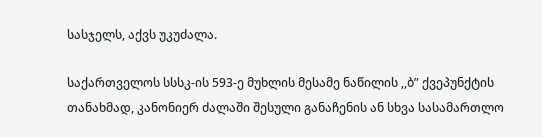სასჯელს, აქვს უკუძალა.

საქართველოს სსსკ-ის 593-ე მუხლის მესამე ნაწილის ,,ბ” ქვეპუნქტის თანახმად, კანონიერ ძალაში შესული განაჩენის ან სხვა სასამართლო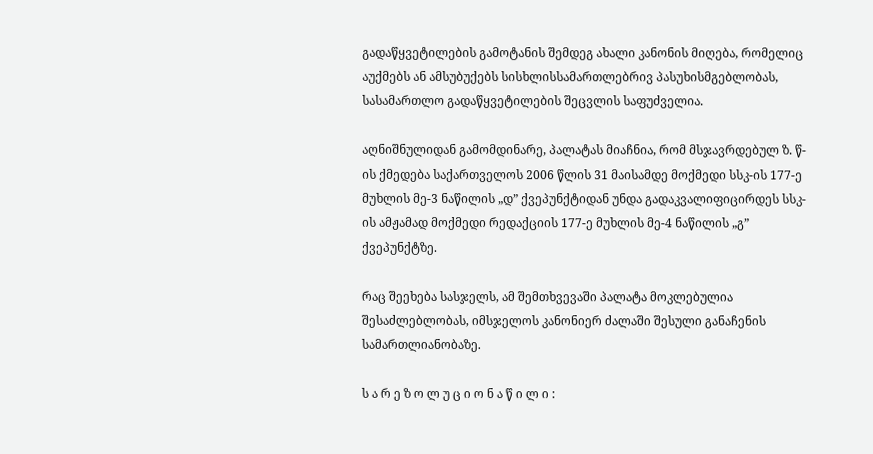გადაწყვეტილების გამოტანის შემდეგ ახალი კანონის მიღება, რომელიც აუქმებს ან ამსუბუქებს სისხლისსამართლებრივ პასუხისმგებლობას, სასამართლო გადაწყვეტილების შეცვლის საფუძველია.

აღნიშნულიდან გამომდინარე, პალატას მიაჩნია, რომ მსჯავრდებულ ზ. წ-ის ქმედება საქართველოს 2006 წლის 31 მაისამდე მოქმედი სსკ-ის 177-ე მუხლის მე-3 ნაწილის „დ” ქვეპუნქტიდან უნდა გადაკვალიფიცირდეს სსკ-ის ამჟამად მოქმედი რედაქციის 177-ე მუხლის მე-4 ნაწილის „გ” ქვეპუნქტზე.

რაც შეეხება სასჯელს, ამ შემთხვევაში პალატა მოკლებულია შესაძლებლობას, იმსჯელოს კანონიერ ძალაში შესული განაჩენის სამართლიანობაზე.

ს ა რ ე ზ ო ლ უ ც ი ო ნ ა წ ი ლ ი :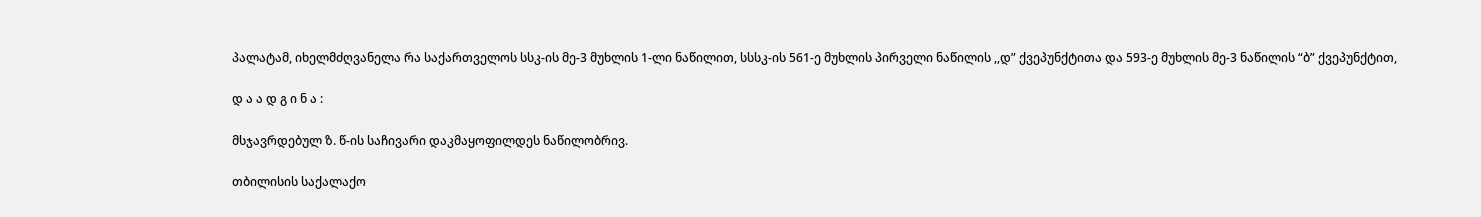პალატამ, იხელმძღვანელა რა საქართველოს სსკ-ის მე-3 მუხლის 1-ლი ნაწილით, სსსკ-ის 561-ე მუხლის პირველი ნაწილის ,,დ” ქვეპუნქტითა და 593-ე მუხლის მე-3 ნაწილის “ბ” ქვეპუნქტით,

დ ა ა დ გ ი ნ ა :

მსჯავრდებულ ზ. წ-ის საჩივარი დაკმაყოფილდეს ნაწილობრივ.

თბილისის საქალაქო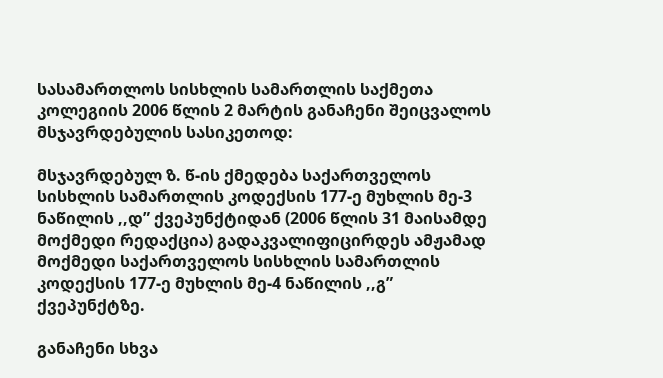სასამართლოს სისხლის სამართლის საქმეთა კოლეგიის 2006 წლის 2 მარტის განაჩენი შეიცვალოს მსჯავრდებულის სასიკეთოდ:

მსჯავრდებულ ზ. წ-ის ქმედება საქართველოს სისხლის სამართლის კოდექსის 177-ე მუხლის მე-3 ნაწილის ,,დ” ქვეპუნქტიდან (2006 წლის 31 მაისამდე მოქმედი რედაქცია) გადაკვალიფიცირდეს ამჟამად მოქმედი საქართველოს სისხლის სამართლის კოდექსის 177-ე მუხლის მე-4 ნაწილის ,,გ” ქვეპუნქტზე.

განაჩენი სხვა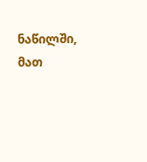ნაწილში, მათ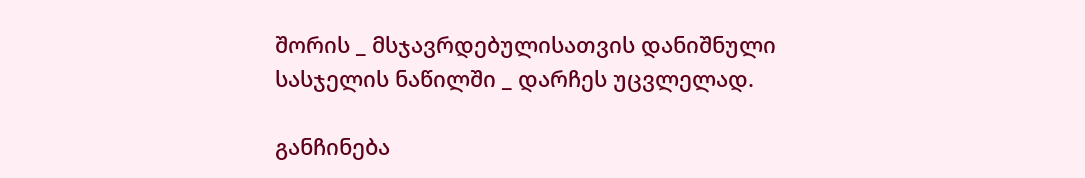შორის _ მსჯავრდებულისათვის დანიშნული სასჯელის ნაწილში _ დარჩეს უცვლელად.

განჩინება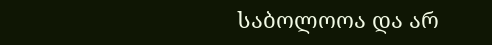საბოლოოა და არ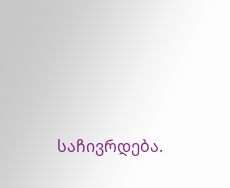საჩივრდება.